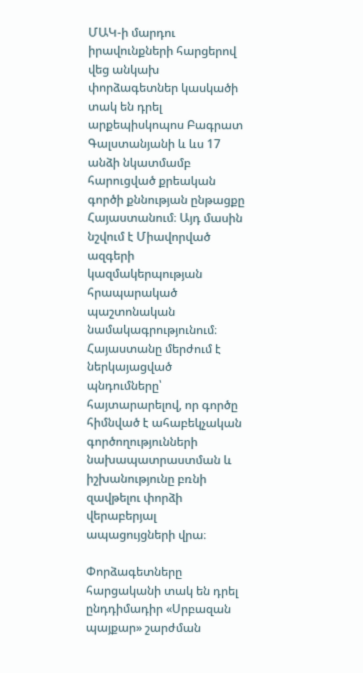ՄԱԿ-ի մարդու իրավունքների հարցերով վեց անկախ փորձագետներ կասկածի տակ են դրել արքեպիսկոպոս Բագրատ Գալստանյանի և ևս 17 անձի նկատմամբ հարուցված քրեական գործի քննության ընթացքը Հայաստանում։ Այդ մասին նշվում է Միավորված ազգերի կազմակերպության հրապարակած պաշտոնական նամակագրությունում։ Հայաստանը մերժում է ներկայացված պնդումները՝ հայտարարելով, որ գործը հիմնված է ահաբեկչական գործողությունների նախապատրաստման և իշխանությունը բռնի զավթելու փորձի վերաբերյալ ապացույցների վրա։

Փորձագետները հարցականի տակ են դրել ընդդիմադիր «Սրբազան պայքար» շարժման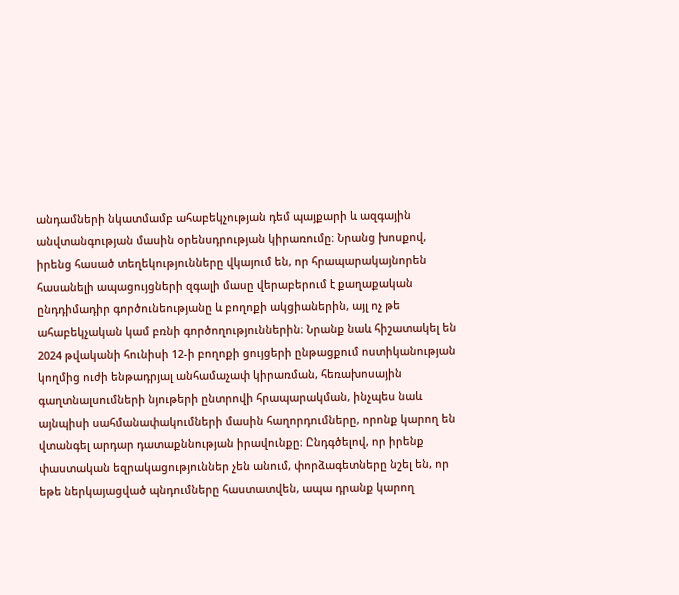անդամների նկատմամբ ահաբեկչության դեմ պայքարի և ազգային անվտանգության մասին օրենսդրության կիրառումը։ Նրանց խոսքով, իրենց հասած տեղեկությունները վկայում են, որ հրապարակայնորեն հասանելի ապացույցների զգալի մասը վերաբերում է քաղաքական ընդդիմադիր գործունեությանը և բողոքի ակցիաներին, այլ ոչ թե ահաբեկչական կամ բռնի գործողություններին։ Նրանք նաև հիշատակել են 2024 թվականի հունիսի 12-ի բողոքի ցույցերի ընթացքում ոստիկանության կողմից ուժի ենթադրյալ անհամաչափ կիրառման, հեռախոսային գաղտնալսումների նյութերի ընտրովի հրապարակման, ինչպես նաև այնպիսի սահմանափակումների մասին հաղորդումները, որոնք կարող են վտանգել արդար դատաքննության իրավունքը։ Ընդգծելով, որ իրենք փաստական եզրակացություններ չեն անում, փորձագետները նշել են, որ եթե ներկայացված պնդումները հաստատվեն, ապա դրանք կարող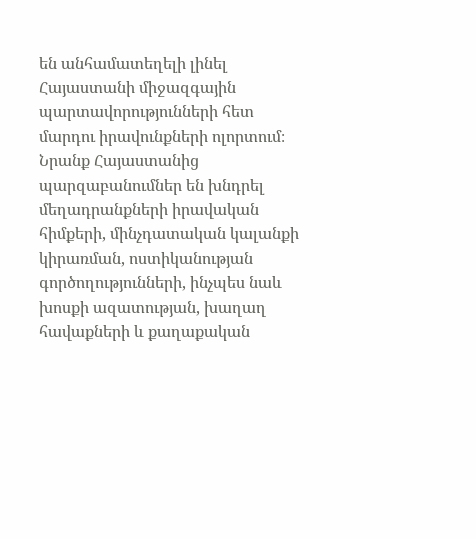են անհամատեղելի լինել Հայաստանի միջազգային պարտավորությունների հետ մարդու իրավունքների ոլորտում։ Նրանք Հայաստանից պարզաբանումներ են խնդրել մեղադրանքների իրավական հիմքերի, մինչդատական կալանքի կիրառման, ոստիկանության գործողությունների, ինչպես նաև խոսքի ազատության, խաղաղ հավաքների և քաղաքական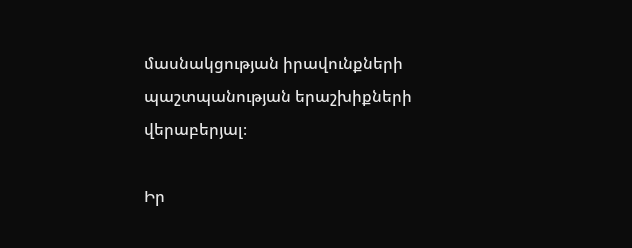մասնակցության իրավունքների պաշտպանության երաշխիքների վերաբերյալ։

Իր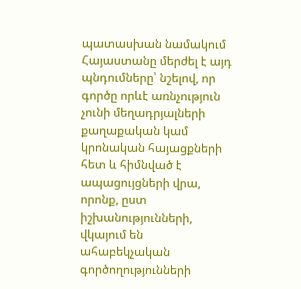պատասխան նամակում Հայաստանը մերժել է այդ պնդումները՝ նշելով, որ գործը որևէ առնչություն չունի մեղադրյալների քաղաքական կամ կրոնական հայացքների հետ և հիմնված է ապացույցների վրա, որոնք, ըստ իշխանությունների, վկայում են ահաբեկչական գործողությունների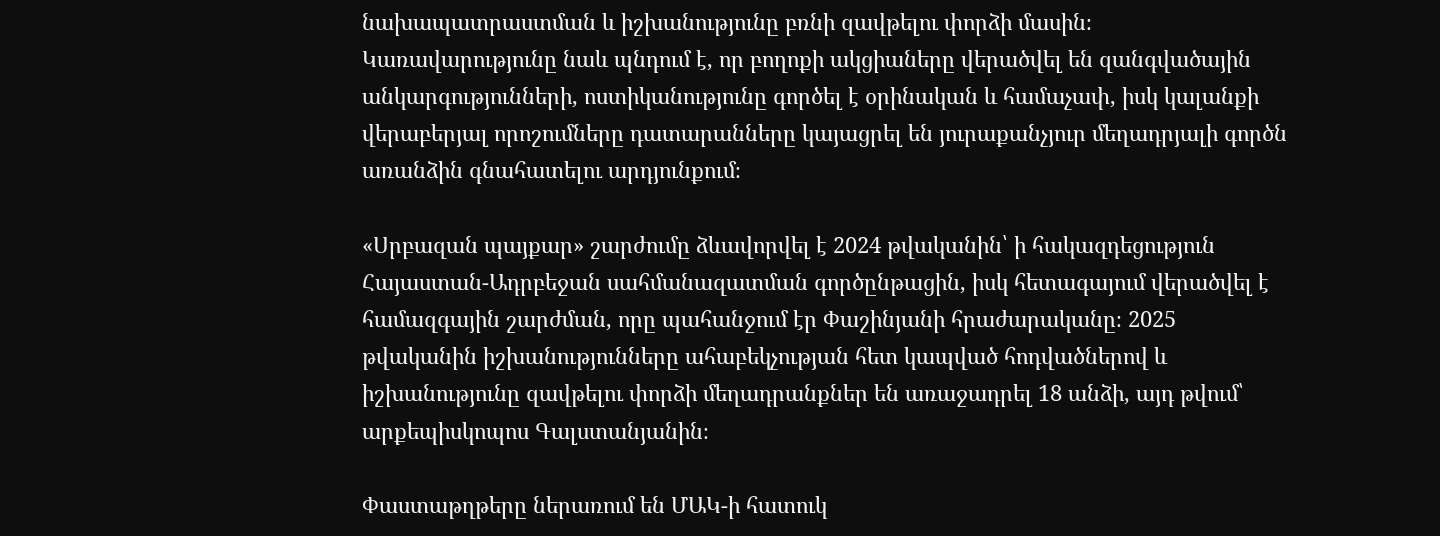նախապատրաստման և իշխանությունը բռնի զավթելու փորձի մասին։ Կառավարությունը նաև պնդում է, որ բողոքի ակցիաները վերածվել են զանգվածային անկարգությունների, ոստիկանությունը գործել է օրինական և համաչափ, իսկ կալանքի վերաբերյալ որոշումները դատարանները կայացրել են յուրաքանչյուր մեղադրյալի գործն առանձին գնահատելու արդյունքում։

«Սրբազան պայքար» շարժումը ձևավորվել է 2024 թվականին՝ ի հակազդեցություն Հայաստան-Ադրբեջան սահմանազատման գործընթացին, իսկ հետագայում վերածվել է համազգային շարժման, որը պահանջում էր Փաշինյանի հրաժարականը։ 2025 թվականին իշխանությունները ահաբեկչության հետ կապված հոդվածներով և իշխանությունը զավթելու փորձի մեղադրանքներ են առաջադրել 18 անձի, այդ թվում՝ արքեպիսկոպոս Գալստանյանին։

Փաստաթղթերը ներառում են ՄԱԿ-ի հատուկ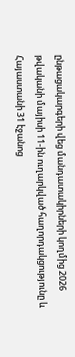ընթացակարգերի վեց մանդատակիրների կողմից 2026 թվականի մայիսի 11-ին ուղարկված հաղորդակցությունը և Հայաստանի 31 էջանոց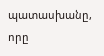պատասխանը, որը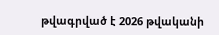թվագրված է 2026 թվականի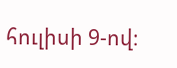հուլիսի 9-ով։